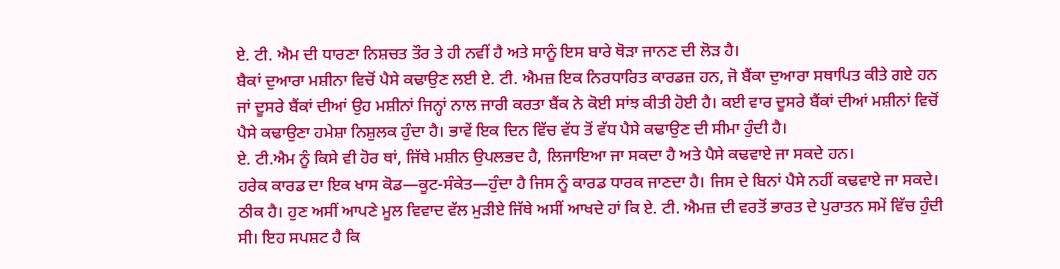ਏ. ਟੀ. ਐਮ ਦੀ ਧਾਰਣਾ ਨਿਸ਼ਚਤ ਤੌਰ ਤੇ ਹੀ ਨਵੀਂ ਹੈ ਅਤੇ ਸਾਨੂੰ ਇਸ ਬਾਰੇ ਥੋੜਾ ਜਾਨਣ ਦੀ ਲੋੜ ਹੈ।
ਬੈਕਾਂ ਦੁਆਰਾ ਮਸ਼ੀਨਾ ਵਿਚੋਂ ਪੈਸੇ ਕਢਾਉਣ ਲਈ ਏ. ਟੀ. ਐਮਜ਼ ਇਕ ਨਿਰਧਾਰਿਤ ਕਾਰਡਜ਼ ਹਨ, ਜੋ ਬੈਂਕਾ ਦੁਆਰਾ ਸਥਾਪਿਤ ਕੀਤੇ ਗਏ ਹਨ ਜਾਂ ਦੂਸਰੇ ਬੈਂਕਾਂ ਦੀਆਂ ਉਹ ਮਸ਼ੀਨਾਂ ਜਿਨ੍ਹਾਂ ਨਾਲ ਜਾਰੀ ਕਰਤਾ ਬੈਂਕ ਨੇ ਕੋਈ ਸਾਂਝ ਕੀਤੀ ਹੋਈ ਹੈ। ਕਈ ਵਾਰ ਦੂਸਰੇ ਬੈਂਕਾਂ ਦੀਆਂ ਮਸ਼ੀਨਾਂ ਵਿਚੋਂ ਪੈਸੇ ਕਢਾਉਣਾ ਹਮੇਸ਼ਾ ਨਿਸ਼ੁਲਕ ਹੁੰਦਾ ਹੈ। ਭਾਵੇਂ ਇਕ ਦਿਨ ਵਿੱਚ ਵੱਧ ਤੋਂ ਵੱਧ ਪੈਸੇ ਕਢਾਉਣ ਦੀ ਸੀਮਾ ਹੁੰਦੀ ਹੈ।
ਏ. ਟੀ.ਐਮ ਨੂੰ ਕਿਸੇ ਵੀ ਹੋਰ ਥਾਂ, ਜਿੱਥੇ ਮਸ਼ੀਨ ਉਪਲਭਦ ਹੈ, ਲਿਜਾਇਆ ਜਾ ਸਕਦਾ ਹੈ ਅਤੇ ਪੈਸੇ ਕਢਵਾਏ ਜਾ ਸਕਦੇ ਹਨ।
ਹਰੇਕ ਕਾਰਡ ਦਾ ਇਕ ਖਾਸ ਕੋਡ—ਕੂਟ-ਸੰਕੇਤ—ਹੁੰਦਾ ਹੈ ਜਿਸ ਨੂੰ ਕਾਰਡ ਧਾਰਕ ਜਾਣਦਾ ਹੈ। ਜਿਸ ਦੇ ਬਿਨਾਂ ਪੈਸੇ ਨਹੀਂ ਕਢਵਾਏ ਜਾ ਸਕਦੇ।
ਠੀਕ ਹੈ। ਹੁਣ ਅਸੀਂ ਆਪਣੇ ਮੂਲ ਵਿਵਾਦ ਵੱਲ ਮੁੜੀਏ ਜਿੱਥੇ ਅਸੀਂ ਆਖਦੇ ਹਾਂ ਕਿ ਏ. ਟੀ. ਐਮਜ਼ ਦੀ ਵਰਤੋਂ ਭਾਰਤ ਦੇ ਪੁਰਾਤਨ ਸਮੇਂ ਵਿੱਚ ਹੁੰਦੀ ਸੀ। ਇਹ ਸਪਸ਼ਟ ਹੈ ਕਿ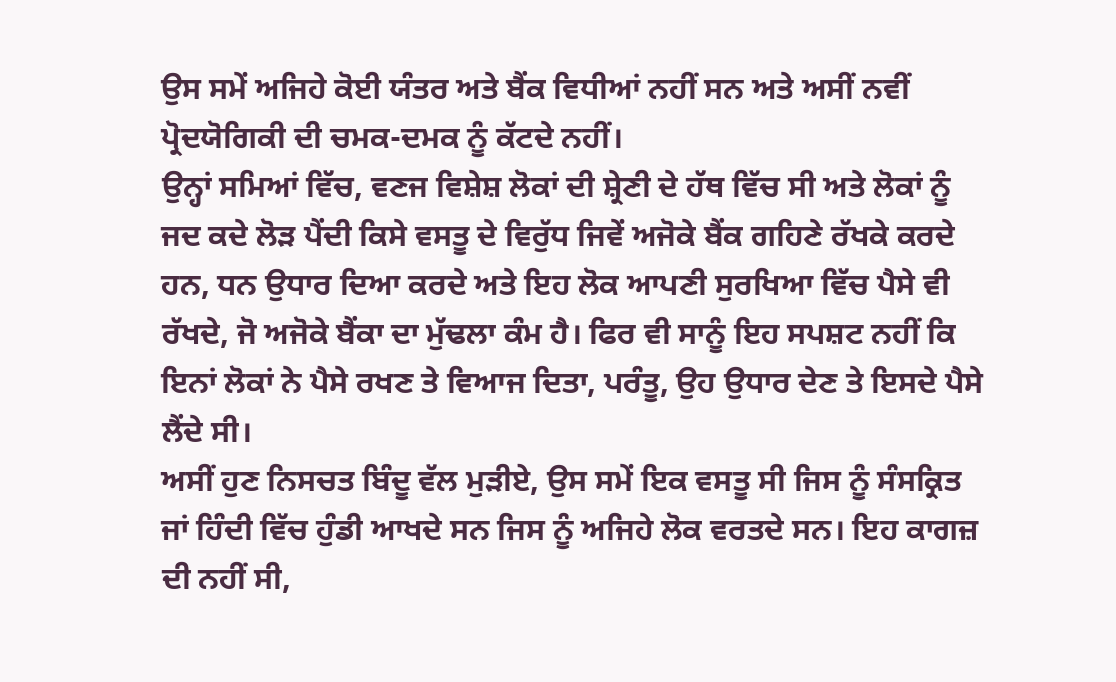ਉਸ ਸਮੇਂ ਅਜਿਹੇ ਕੋਈ ਯੰਤਰ ਅਤੇ ਬੈਂਕ ਵਿਧੀਆਂ ਨਹੀਂ ਸਨ ਅਤੇ ਅਸੀਂ ਨਵੀਂ ਪ੍ਰੋਦਯੋਗਿਕੀ ਦੀ ਚਮਕ-ਦਮਕ ਨੂੰ ਕੱਟਦੇ ਨਹੀਂ।
ਉਨ੍ਹਾਂ ਸਮਿਆਂ ਵਿੱਚ, ਵਣਜ ਵਿਸ਼ੇਸ਼ ਲੋਕਾਂ ਦੀ ਸ਼੍ਰੇਣੀ ਦੇ ਹੱਥ ਵਿੱਚ ਸੀ ਅਤੇ ਲੋਕਾਂ ਨੂੰ ਜਦ ਕਦੇ ਲੋੜ ਪੈਂਦੀ ਕਿਸੇ ਵਸਤੂ ਦੇ ਵਿਰੁੱਧ ਜਿਵੇਂ ਅਜੋਕੇ ਬੈਂਕ ਗਹਿਣੇ ਰੱਖਕੇ ਕਰਦੇ ਹਨ, ਧਨ ਉਧਾਰ ਦਿਆ ਕਰਦੇ ਅਤੇ ਇਹ ਲੋਕ ਆਪਣੀ ਸੁਰਖਿਆ ਵਿੱਚ ਪੈਸੇ ਵੀ ਰੱਖਦੇ, ਜੋ ਅਜੋਕੇ ਬੈਂਕਾ ਦਾ ਮੁੱਢਲਾ ਕੰਮ ਹੈ। ਫਿਰ ਵੀ ਸਾਨੂੰ ਇਹ ਸਪਸ਼ਟ ਨਹੀਂ ਕਿ ਇਨਾਂ ਲੋਕਾਂ ਨੇ ਪੈਸੇ ਰਖਣ ਤੇ ਵਿਆਜ ਦਿਤਾ, ਪਰੰਤੂ, ਉਹ ਉਧਾਰ ਦੇਣ ਤੇ ਇਸਦੇ ਪੈਸੇ ਲੈਂਦੇ ਸੀ।
ਅਸੀਂ ਹੁਣ ਨਿਸਚਤ ਬਿੰਦੂ ਵੱਲ ਮੁੜੀਏ, ਉਸ ਸਮੇਂ ਇਕ ਵਸਤੂ ਸੀ ਜਿਸ ਨੂੰ ਸੰਸਕ੍ਰਿਤ ਜਾਂ ਹਿੰਦੀ ਵਿੱਚ ਹੁੰਡੀ ਆਖਦੇ ਸਨ ਜਿਸ ਨੂੰ ਅਜਿਹੇ ਲੋਕ ਵਰਤਦੇ ਸਨ। ਇਹ ਕਾਗਜ਼ ਦੀ ਨਹੀਂ ਸੀ,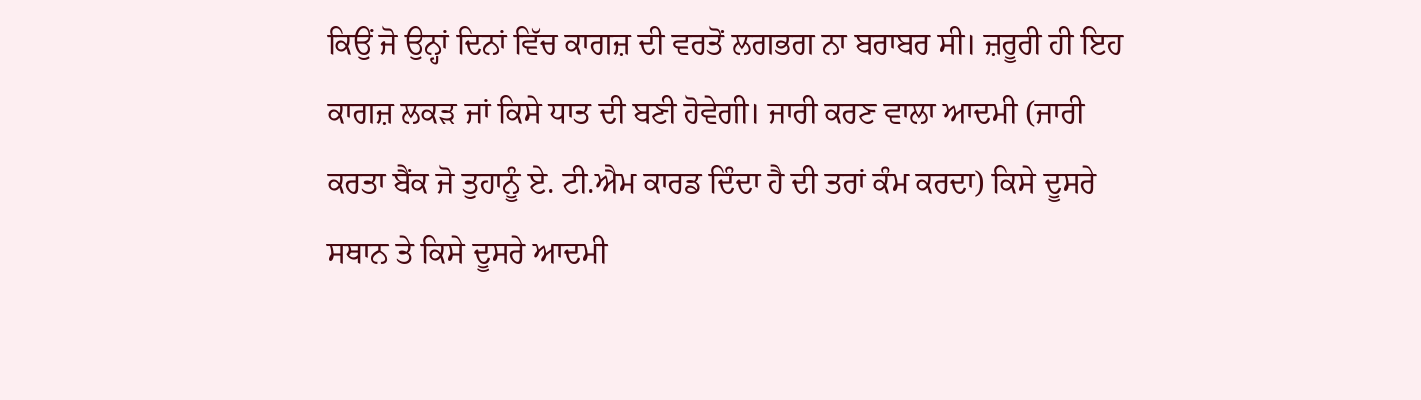ਕਿਉਂ ਜੋ ਉਨ੍ਹਾਂ ਦਿਨਾਂ ਵਿੱਚ ਕਾਗਜ਼ ਦੀ ਵਰਤੋਂ ਲਗਭਗ ਨਾ ਬਰਾਬਰ ਸੀ। ਜ਼ਰੂਰੀ ਹੀ ਇਹ ਕਾਗਜ਼ ਲਕੜ ਜਾਂ ਕਿਸੇ ਧਾਤ ਦੀ ਬਣੀ ਹੋਵੇਗੀ। ਜਾਰੀ ਕਰਣ ਵਾਲਾ ਆਦਮੀ (ਜਾਰੀ ਕਰਤਾ ਬੈਂਕ ਜੋ ਤੁਹਾਨੂੰ ਏ. ਟੀ.ਐਮ ਕਾਰਡ ਦਿੰਦਾ ਹੈ ਦੀ ਤਰਾਂ ਕੰਮ ਕਰਦਾ) ਕਿਸੇ ਦੂਸਰੇ ਸਥਾਨ ਤੇ ਕਿਸੇ ਦੂਸਰੇ ਆਦਮੀ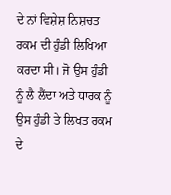ਦੇ ਨਾਂ ਵਿਸ਼ੇਸ਼ ਨਿਸ਼ਚਤ ਰਕਮ ਦੀ ਹੁੰਡੀ ਲਿਖਿਆ ਕਰਦਾ ਸੀ। ਜੋ ਉਸ ਹੁੰਡੀ ਨੂੰ ਲੈ ਲੈਂਦਾ ਅਤੇ ਧਾਰਕ ਨੂੰ ਉਸ ਹੁੰਡੀ ਤੇ ਲਿਖਤ ਰਕਮ ਦੇ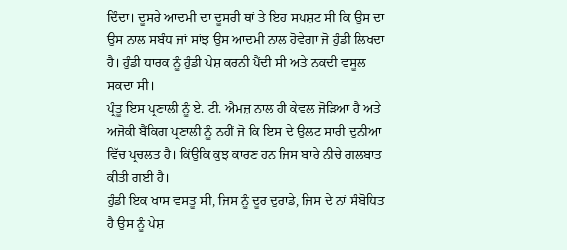ਦਿੰਦਾ। ਦੂਸਰੇ ਆਦਮੀ ਦਾ ਦੂਸਰੀ ਥਾਂ ਤੇ ਇਹ ਸਪਸ਼ਟ ਸੀ ਕਿ ਉਸ ਦਾ ਉਸ ਨਾਲ ਸਬੰਧ ਜਾਂ ਸਾਂਝ ਉਸ ਆਦਮੀ ਨਾਲ ਹੋਵੇਗਾ ਜੋ ਹੁੰਡੀ ਲਿਖਦਾ ਹੈ। ਹੁੰਡੀ ਧਾਰਕ ਨੂੰ ਹੁੰਡੀ ਪੇਸ਼ ਕਰਨੀ ਪੈਂਦੀ ਸੀ ਅਤੇ ਨਕਦੀ ਵਸੂਲ ਸਕਦਾ ਸੀ।
ਪ੍ਰੰਤੂ ਇਸ ਪ੍ਰਣਾਲੀ ਨੂੰ ਏ. ਟੀ. ਐਮਜ਼ ਨਾਲ ਹੀ ਕੇਵਲ ਜੋੜਿਆ ਹੈ ਅਤੇ ਅਜੋਕੀ ਬੈਂਕਿਗ ਪ੍ਰਣਾਲੀ ਨੂੰ ਨਹੀਂ ਜੋ ਕਿ ਇਸ ਦੇ ਉਲਟ ਸਾਰੀ ਦੁਨੀਆ ਵਿੱਚ ਪ੍ਰਚਲਤ ਹੈ। ਕਿਂਉਕਿ ਕੁਝ ਕਾਰਣ ਹਨ ਜਿਸ ਬਾਰੇ ਨੀਚੇ ਗਲਬਾਤ ਕੀਤੀ ਗਈ ਹੈ।
ਹੁੰਡੀ ਇਕ ਖਾਸ ਵਸਤੂ ਸੀ, ਜਿਸ ਨੂੰ ਦੂਰ ਦੁਰਾਡੇ, ਜਿਸ ਦੇ ਨਾਂ ਸੰਬੋਧਿਤ ਹੈ ਉਸ ਨੂੰ ਪੇਸ਼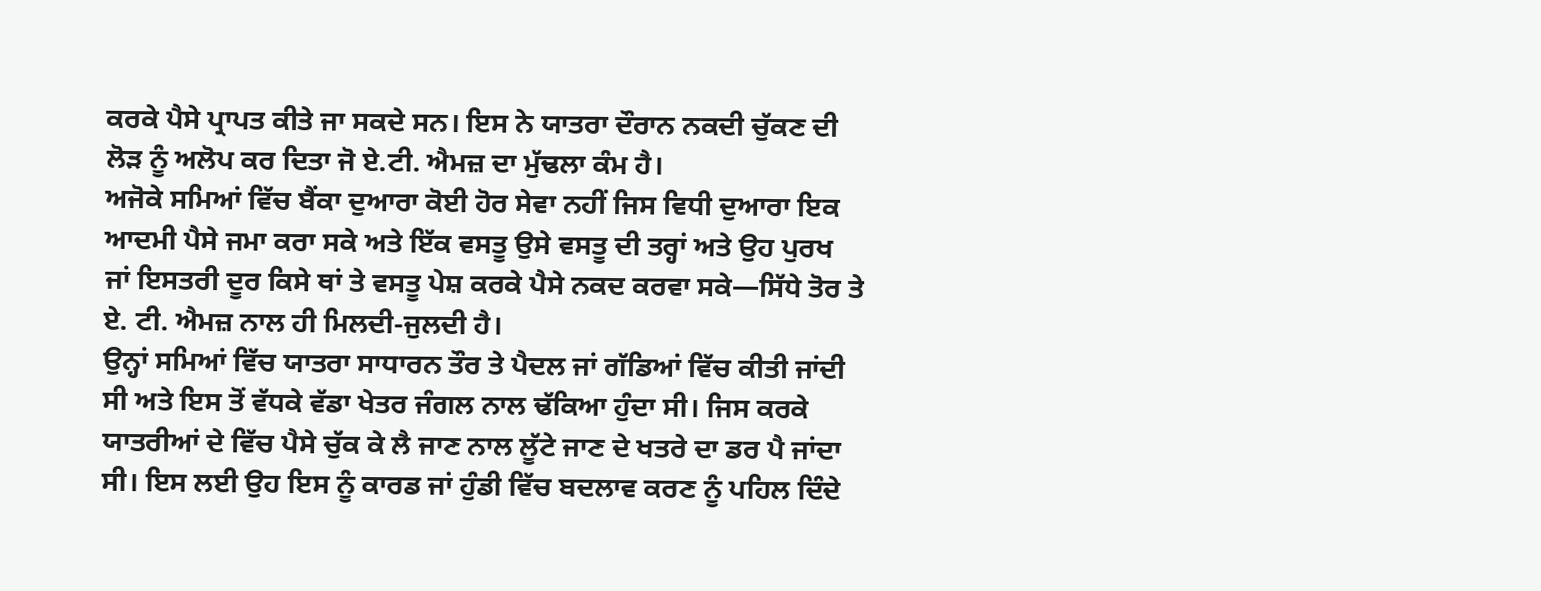ਕਰਕੇ ਪੈਸੇ ਪ੍ਰਾਪਤ ਕੀਤੇ ਜਾ ਸਕਦੇ ਸਨ। ਇਸ ਨੇ ਯਾਤਰਾ ਦੌਰਾਨ ਨਕਦੀ ਚੁੱਕਣ ਦੀ ਲੋੜ ਨੂੰ ਅਲੋਪ ਕਰ ਦਿਤਾ ਜੋ ਏ.ਟੀ. ਐਮਜ਼ ਦਾ ਮੁੱਢਲਾ ਕੰਮ ਹੈ।
ਅਜੋਕੇ ਸਮਿਆਂ ਵਿੱਚ ਬੈਂਕਾ ਦੁਆਰਾ ਕੋਈ ਹੋਰ ਸੇਵਾ ਨਹੀਂ ਜਿਸ ਵਿਧੀ ਦੁਆਰਾ ਇਕ ਆਦਮੀ ਪੈਸੇ ਜਮਾ ਕਰਾ ਸਕੇ ਅਤੇ ਇੱਕ ਵਸਤੂ ਉਸੇ ਵਸਤੂ ਦੀ ਤਰ੍ਹਾਂ ਅਤੇ ਉਹ ਪੁਰਖ ਜਾਂ ਇਸਤਰੀ ਦੂਰ ਕਿਸੇ ਥਾਂ ਤੇ ਵਸਤੂ ਪੇਸ਼ ਕਰਕੇ ਪੈਸੇ ਨਕਦ ਕਰਵਾ ਸਕੇ—ਸਿੱਧੇ ਤੋਰ ਤੇ ਏ. ਟੀ. ਐਮਜ਼ ਨਾਲ ਹੀ ਮਿਲਦੀ-ਜੁਲਦੀ ਹੈ।
ਉਨ੍ਹਾਂ ਸਮਿਆਂ ਵਿੱਚ ਯਾਤਰਾ ਸਾਧਾਰਨ ਤੌਰ ਤੇ ਪੈਦਲ ਜਾਂ ਗੱਡਿਆਂ ਵਿੱਚ ਕੀਤੀ ਜਾਂਦੀ ਸੀ ਅਤੇ ਇਸ ਤੋਂ ਵੱਧਕੇ ਵੱਡਾ ਖੇਤਰ ਜੰਗਲ ਨਾਲ ਢੱਕਿਆ ਹੁੰਦਾ ਸੀ। ਜਿਸ ਕਰਕੇ ਯਾਤਰੀਆਂ ਦੇ ਵਿੱਚ ਪੈਸੇ ਚੁੱਕ ਕੇ ਲੈ ਜਾਣ ਨਾਲ ਲੂੱਟੇ ਜਾਣ ਦੇ ਖਤਰੇ ਦਾ ਡਰ ਪੈ ਜਾਂਦਾ ਸੀ। ਇਸ ਲਈ ਉਹ ਇਸ ਨੂੰ ਕਾਰਡ ਜਾਂ ਹੁੰਡੀ ਵਿੱਚ ਬਦਲਾਵ ਕਰਣ ਨੂੰ ਪਹਿਲ ਦਿੰਦੇ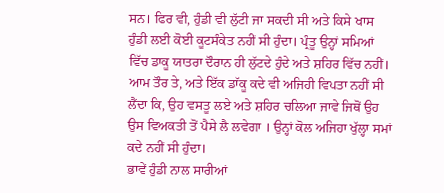ਸਨ। ਫਿਰ ਵੀ, ਹੁੰਡੀ ਵੀ ਲੁੱਟੀ ਜਾ ਸਕਦੀ ਸੀ ਅਤੇ ਕਿਸੇ ਖਾਸ ਹੁੰਡੀ ਲਈ ਕੋਈ ਕੂਟਸੰਕੇਤ ਨਹੀਂ ਸੀ ਹੁੰਦਾ। ਪ੍ਰੰਤੂ ਉਨ੍ਹਾਂ ਸਮਿਆਂ ਵਿੱਚ ਡਾਕੂ ਯਾਤਰਾ ਦੌਰਾਨ ਹੀ ਲੁੱਟਦੇ ਹੁੰਦੇ ਅਤੇ ਸ਼ਹਿਰ ਵਿੱਚ ਨਹੀਂ। ਆਮ ਤੌਰ ਤੇ, ਅਤੇ ਇੱਕ ਡਾੱਕੂ ਕਦੇ ਵੀ ਅਜਿਹੀ ਵਿਪਤਾ ਨਹੀਂ ਸੀ ਲੈਂਦਾ ਕਿ, ਉਹ ਵਸਤੂ ਲਏ ਅਤੇ ਸ਼ਹਿਰ ਚਲਿਆ ਜਾਵੇ ਜਿਥੋਂ ਉਹ ਉਸ ਵਿਅਕਤੀ ਤੋਂ ਪੈਸੇ ਲੈ ਲਵੇਗਾ । ਉਨ੍ਹਾਂ ਕੋਲ ਅਜਿਹਾ ਖੁੱਲ੍ਹਾ ਸਮਾਂ ਕਦੇ ਨਹੀਂ ਸੀ ਹੁੰਦਾ।
ਭਾਵੇਂ ਹੁੰਡੀ ਨਾਲ ਸਾਰੀਆਂ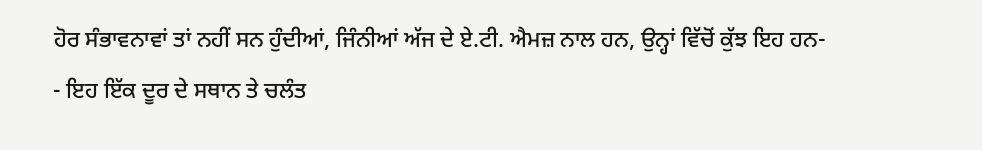ਹੋਰ ਸੰਭਾਵਨਾਵਾਂ ਤਾਂ ਨਹੀਂ ਸਨ ਹੁੰਦੀਆਂ, ਜਿੰਨੀਆਂ ਅੱਜ ਦੇ ਏ.ਟੀ. ਐਮਜ਼ ਨਾਲ ਹਨ, ਉਨ੍ਹਾਂ ਵਿੱਚੋਂ ਕੁੱਝ ਇਹ ਹਨ-
- ਇਹ ਇੱਕ ਦੂਰ ਦੇ ਸਥਾਨ ਤੇ ਚਲੰਤ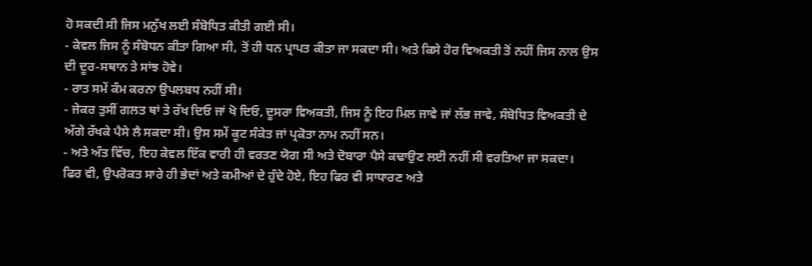ਹੋ ਸਕਦੀ ਸੀ ਜਿਸ ਮਨੁੱਖ ਲਈ ਸੰਬੋਧਿਤ ਕੀਤੀ ਗਈ ਸੀ।
- ਕੇਵਲ ਜਿਸ ਨੂੰ ਸੰਬੋਧਨ ਕੀਤਾ ਗਿਆ ਸੀ, ਤੋਂ ਹੀ ਧਨ ਪ੍ਰਾਪਤ ਕੀਤਾ ਜਾ ਸਕਦਾ ਸੀ। ਅਤੇ ਕਿਸੇ ਹੋਰ ਵਿਅਕਤੀ ਤੋਂ ਨਹੀਂ ਜਿਸ ਨਾਲ ਉਸ ਦੀ ਦੂਰ-ਸਥਾਨ ਤੇ ਸਾਂਝ ਹੋਵੇ।
- ਰਾਤ ਸਮੇਂ ਕੰਮ ਕਰਨਾ ਉਪਲਬਧ ਨਹੀਂ ਸੀ।
- ਜੇਕਰ ਤੁਸੀਂ ਗਲਤ ਥਾਂ ਤੇ ਰੱਖ ਦਿਓ ਜਾਂ ਖੋ ਦਿਓ, ਦੂਸਰਾ ਵਿਅਕਤੀ, ਜਿਸ ਨੂੰ ਇਹ ਮਿਲ ਜਾਵੇ ਜਾਂ ਲੱਭ ਜਾਵੇ, ਸੰਬੋਧਿਤ ਵਿਅਕਤੀ ਦੇ ਅੱਗੇ ਰੱਖਕੇ ਪੈਸੇ ਲੈ ਸਕਦਾ ਸੀ। ਉਸ ਸਮੇਂ ਕੂਟ ਸੰਕੇਤ ਜਾਂ ਪ੍ਰਕੋਤਾ ਨਾਮ ਨਹੀਂ ਸਨ।
- ਅਤੇ ਅੰਤ ਵਿੱਚ, ਇਹ ਕੇਵਲ ਇੱਕ ਵਾਰੀ ਹੀ ਵਰਤਣ ਯੋਗ ਸੀ ਅਤੇ ਦੋਬਾਰਾ ਪੈਸੇ ਕਢਾਉਣ ਲਈ ਨਹੀਂ ਸੀ ਵਰਤਿਆ ਜਾ ਸਕਦਾ।
ਫਿਰ ਵੀ, ਉਪਰੋਕਤ ਸਾਰੇ ਹੀ ਭੇਦਾਂ ਅਤੇ ਕਮੀਆਂ ਦੇ ਹੁੰਦੇ ਹੋਏ, ਇਹ ਫਿਰ ਵੀ ਸਾਧਾਰਣ ਅਤੇ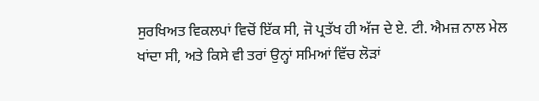ਸੁਰਖਿਅਤ ਵਿਕਲਪਾਂ ਵਿਚੋਂ ਇੱਕ ਸੀ, ਜੋ ਪ੍ਰਤੱਖ ਹੀ ਅੱਜ ਦੇ ਏ. ਟੀ. ਐਮਜ਼ ਨਾਲ ਮੇਲ ਖਾਂਦਾ ਸੀ, ਅਤੇ ਕਿਸੇ ਵੀ ਤਰਾਂ ਉਨ੍ਹਾਂ ਸਮਿਆਂ ਵਿੱਚ ਲੋੜਾਂ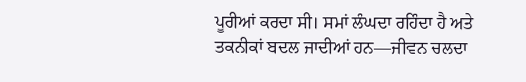ਪੂਰੀਆਂ ਕਰਦਾ ਸੀ। ਸਮਾਂ ਲੰਘਦਾ ਰਹਿੰਦਾ ਹੈ ਅਤੇ ਤਕਨੀਕਾਂ ਬਦਲ ਜਾਦੀਆਂ ਹਨ—ਜੀਵਨ ਚਲਦਾ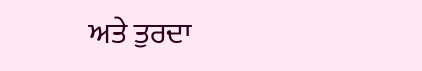ਅਤੇ ਤੁਰਦਾ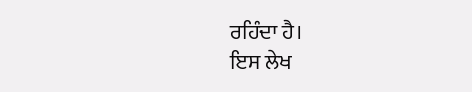ਰਹਿੰਦਾ ਹੈ।
ਇਸ ਲੇਖ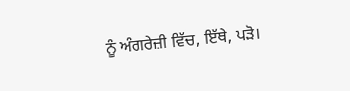ਨੂੰ ਅੰਗਰੇਜ਼ੀ ਵਿੱਚ, ਇੱਥੇ, ਪੜੋ।